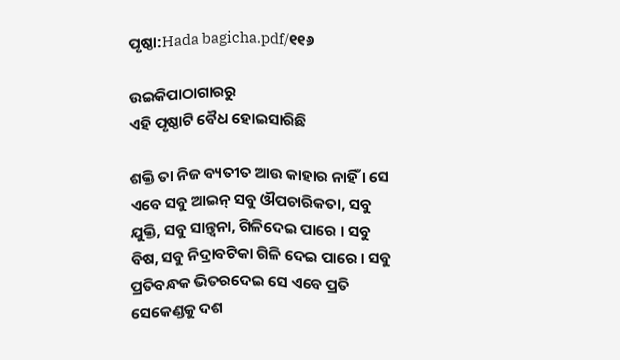ପୃଷ୍ଠା:Hada bagicha.pdf/୧୧୬

ଉଇକିପାଠାଗାର‌ରୁ
ଏହି ପୃଷ୍ଠାଟି ବୈଧ ହୋଇସାରିଛି

ଶକ୍ତି ତା ନିଜ ବ୍ୟତୀତ ଆଉ କାହାର ନାହିଁ । ସେ ଏବେ ସବୁ ଆଇନ୍ ସବୁ ଔପଚାରିକତା, ସବୁ ଯୁକ୍ତି, ସବୁ ସାନ୍ତ୍ୱନା, ଗିଳିଦେଇ ପାରେ । ସବୁ ବିଷ, ସବୁ ନିଦ୍ରାବଟିକା ଗିଳି ଦେଇ ପାରେ । ସବୁ ପ୍ରତିବନ୍ଧକ ଭିତରଦେଇ ସେ ଏବେ ପ୍ରତି ସେକେଣ୍ଡକୁ ଦଶ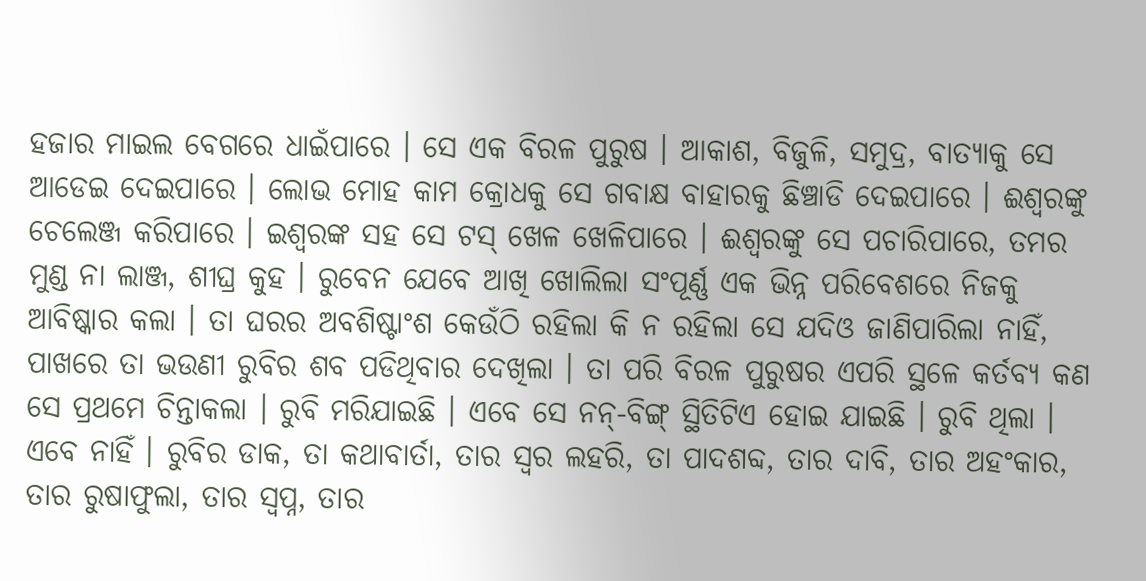ହଜାର ମାଇଲ ବେଗରେ ଧାଇଁପାରେ । ସେ ଏକ ବିରଳ ପୁରୁଷ । ଆକାଶ, ବିଜୁଳି, ସମୁଦ୍ର, ବାତ୍ୟାକୁ ସେ ଆଡେଇ ଦେଇପାରେ । ଲୋଭ ମୋହ କାମ କ୍ରୋଧକୁ ସେ ଗବାକ୍ଷ ବାହାରକୁ ଛିଞ୍ଚାଡି ଦେଇପାରେ । ଈଶ୍ୱରଙ୍କୁ ଚେଲେଞ୍ଜ କରିପାରେ । ଇଶ୍ୱରଙ୍କ ସହ ସେ ଟସ୍ ଖେଳ ଖେଳିପାରେ । ଈଶ୍ୱରଙ୍କୁ ସେ ପଚାରିପାରେ, ତମର ମୁଣ୍ଡ ନା ଲାଞ୍ଜ, ଶୀଘ୍ର କୁହ । ରୁବେନ ଯେବେ ଆଖି ଖୋଲିଲା ସଂପୂର୍ଣ୍ଣ ଏକ ଭିନ୍ନ ପରିବେଶରେ ନିଜକୁ ଆବିଷ୍କାର କଲା । ତା ଘରର ଅବଶିଷ୍ଟାଂଶ କେଉଁଠି ରହିଲା କି ନ ରହିଲା ସେ ଯଦିଓ ଜାଣିପାରିଲା ନାହିଁ, ପାଖରେ ତା ଭଉଣୀ ରୁବିର ଶବ ପଡିଥିବାର ଦେଖିଲା । ତା ପରି ବିରଳ ପୁରୁଷର ଏପରି ସ୍ଥଳେ କର୍ତବ୍ୟ କଣ ସେ ପ୍ରଥମେ ଚିନ୍ତାକଲା । ରୁବି ମରିଯାଇଛି । ଏବେ ସେ ନନ୍-ବିଙ୍ଗ୍ ସ୍ଥିତିଟିଏ ହୋଇ ଯାଇଛି । ରୁବି ଥିଲା । ଏବେ ନାହିଁ । ରୁବିର ଡାକ, ତା କଥାବାର୍ତା, ତାର ସ୍ୱର ଲହରି, ତା ପାଦଶବ୍ଦ, ତାର ଦାବି, ତାର ଅହଂକାର, ତାର ରୁଷାଫୁଲା, ତାର ସ୍ୱପ୍ନ, ତାର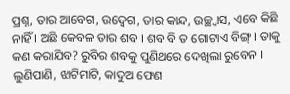ପ୍ରଶ୍ନ, ତାର ଆବେଗ, ଉଦ୍ବେଗ, ତାର କାନ୍ଦ, ଉଚ୍ଛ୍ୱାସ, ଏବେ କିଛି ନାହିଁ । ଅଛି କେବଳ ତାର ଶବ । ଶବ ବି ତ ଗୋଟାଏ ବିଙ୍ଗ୍ । ତାକୁ କଣ କରାଯିବ? ରୁବିର ଶବକୁ ପୁଣିଥରେ ଦେଖିଲା ରୁବେନ । ଲୁଣିପାଣି, ଝାଟିମାଟି, କାଦୁଅ ଫେଣ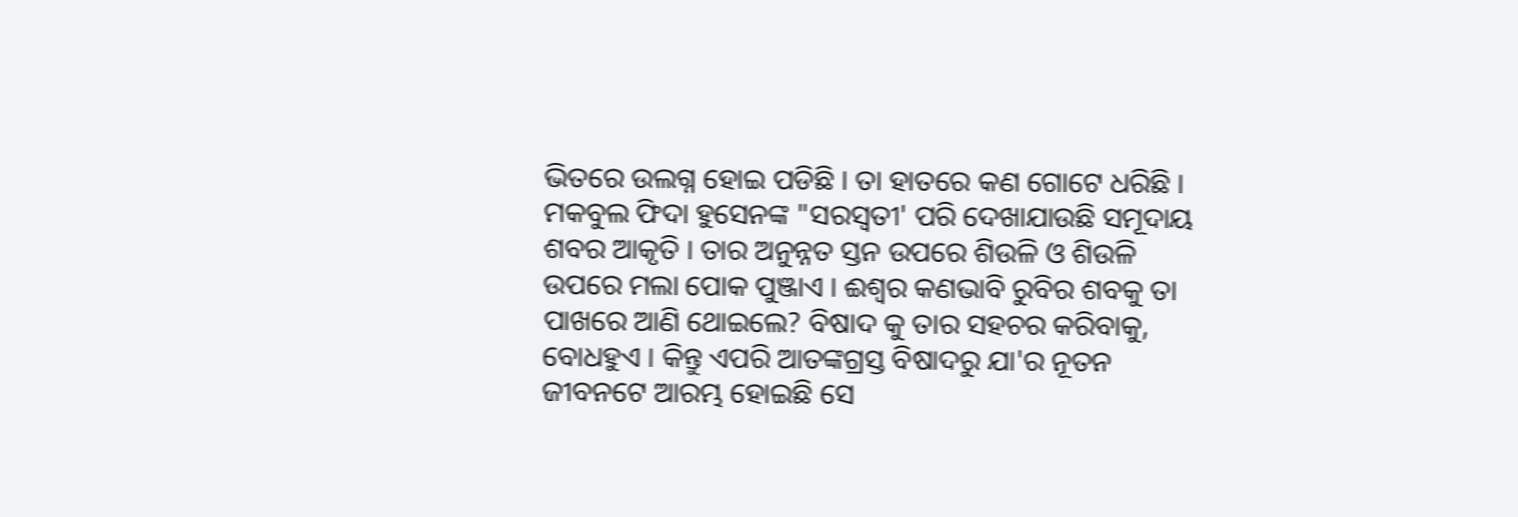ଭିତରେ ଉଲଗ୍ନ ହୋଇ ପଡିଛି । ତା ହାତରେ କଣ ଗୋଟେ ଧରିଛି । ମକବୁଲ ଫିଦା ହୁସେନଙ୍କ "ସରସ୍ୱତୀ' ପରି ଦେଖାଯାଉଛି ସମୂଦାୟ ଶବର ଆକୃତି । ତାର ଅନୁନ୍ନତ ସ୍ତନ ଉପରେ ଶିଉଳି ଓ ଶିଉଳି ଉପରେ ମଲା ପୋକ ପୁଞ୍ଜାଏ । ଈଶ୍ୱର କଣଭାବି ରୁବିର ଶବକୁ ତା ପାଖରେ ଆଣି ଥୋଇଲେ? ବିଷାଦ କୁ ତାର ସହଚର କରିବାକୁ, ବୋଧହୁଏ । କିନ୍ତୁ ଏପରି ଆତଙ୍କଗ୍ରସ୍ତ ବିଷାଦରୁ ଯା'ର ନୂତନ ଜୀବନଟେ ଆରମ୍ଭ ହୋଇଛି ସେ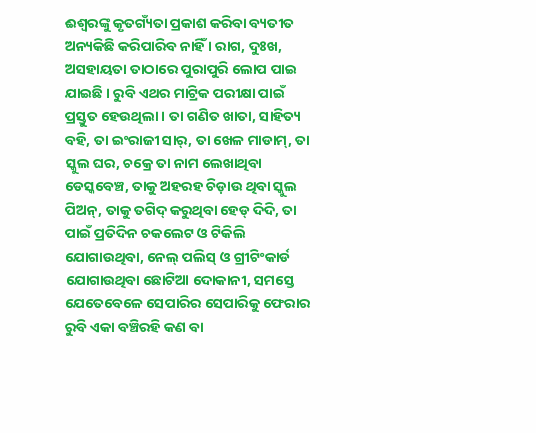ଈଶ୍ୱରଙ୍କୁ କୃତଗ୍ୟଁତା ପ୍ରକାଶ କରିବା ବ୍ୟତୀତ ଅନ୍ୟକିଛି କରିପାରିବ ନାହିଁ । ରାଗ, ଦୁଃଖ, ଅସହାୟତା ତାଠାରେ ପୁରାପୁରି ଲୋପ ପାଇ ଯାଇଛି । ରୁବି ଏଥର ମାଟ୍ରିକ ପରୀକ୍ଷା ପାଇଁ ପ୍ରସ୍ତୁତ ହେଉଥିଲା । ତା ଗଣିତ ଖାତା, ସାହିତ୍ୟ ବହି, ତା ଇଂରାଜୀ ସାର୍, ତା ଖେଳ ମାଡାମ୍, ତା ସ୍କୁଲ ଘର, ଚକ୍ରେ ତା ନାମ ଲେଖାଥିବା ଡେସ୍କବେଞ୍ଚ, ତାକୁ ଅହରହ ଚିଡ଼ାଉ ଥିବା ସ୍କୁଲ ପିଅନ୍, ତାକୁ ତଗିଦ୍ କରୁଥିବା ହେଡ୍ ଦିଦି, ତା ପାଇଁ ପ୍ରତିଦିନ ଚକଲେଟ ଓ ଟିକିଲି ଯୋଗାଉଥିବା, ନେଲ୍ ପଲିସ୍ ଓ ଗ୍ରୀଟିଂକାର୍ଡ ଯୋଗାଉଥିବା ଛୋଟିଆ ଦୋକାନୀ, ସମସ୍ତେ ଯେତେବେଳେ ସେପାରିର ସେପାରିକୁ ଫେରାର ରୁବି ଏକା ବଞ୍ଚିରହି କଣ ବା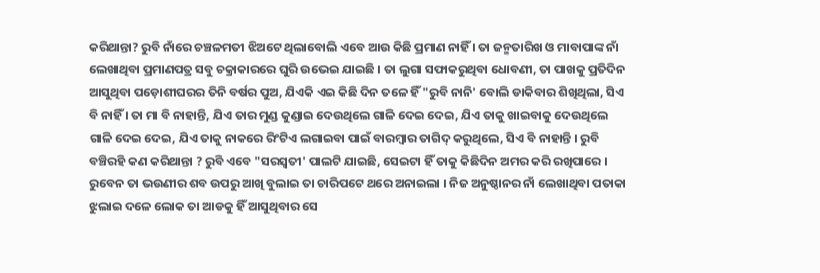କରିଥାନ୍ତା? ରୁବି ନାଁରେ ଚଞ୍ଚଳମତୀ ଝିଅଟେ ଥିଲାବୋଲି ଏବେ ଆଉ କିଛି ପ୍ରମାଣ ନାହିଁ । ତା ଜନ୍ମତାରିଖ ଓ ମାବାପାଙ୍କ ନାଁ ଲେଖାଥିବା ପ୍ରମାଣପତ୍ର ସବୁ ଚକ୍ରାକାରରେ ଘୁରି ଉଭେଇ ଯାଇଛି । ତା ଲୁଗା ସଫାକରୁଥିବା ଧୋବଣୀ, ତା ପାଖକୁ ପ୍ରତିଦିନ ଆସୁଥିବା ପଡ଼ୋଶୀଘରର ତିନି ବର୍ଷର ପୁଅ, ଯିଏକି ଏଇ କିଛି ଦିନ ତଳେ ହିଁ "ରୁବି ନାନି' ବୋଲି ଡାକିବାର ଶିଖିଥିଲା, ସିଏ ବି ନାହିଁ । ତା ମା ବି ନାହାନ୍ତି, ଯିଏ ତାର ମୁଣ୍ଡ କୁଣ୍ଡାଇ ଦେଉଥିଲେ ଗାଳି ଦେଇ ଦେଇ, ଯିଏ ତାକୁ ଖାଇବାକୁ ଦେଉଥିଲେ ଗାଳି ଦେଇ ଦେଇ, ଯିଏ ତାକୁ ନାକରେ ରିଂଟିଏ ଲଗାଇବା ପାଇଁ ବାରମ୍ବାର ତାଗିଦ୍ କରୁଥିଲେ, ସିଏ ବି ନାହାନ୍ତି । ରୁବି ବଞ୍ଚିରହି କଣ କରିଥାନ୍ତା ? ରୁବି ଏବେ "ସରସ୍ୱତୀ' ପାଲଟି ଯାଇଛି, ସେଇଟା ହିଁ ତାକୁ କିଛିଦିନ ଅମର କରି ରଖିପାରେ । ରୁବେନ ତା ଭଉଣୀର ଶବ ଉପରୁ ଆଖି ବୁଲାଇ ତା ଚାରିପଟେ ଥରେ ଅନାଇଲା । ନିଜ ଅନୁଷ୍ଠାନର ନାଁ ଲେଖାଥିବା ପତାକା ଝୁଲାଇ ଦଳେ ଲୋକ ତା ଆଡକୁ ହିଁ ଆସୁଥିବାର ସେ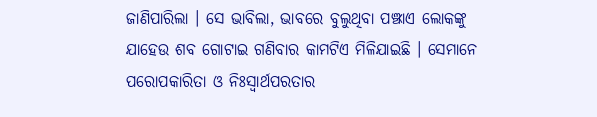ଜାଣିପାରିଲା । ସେ ଭାବିଲା, ଭାବରେ ବୁଲୁଥିବା ପଞ୍ଝାଏ ଲୋକଙ୍କୁ ଯାହେଉ ଶବ ଗୋଟାଇ ଗଣିବାର କାମଟିଏ ମିଳିଯାଇଛି । ସେମାନେ ପରୋପକାରିତା ଓ ନିଃସ୍ୱାର୍ଥପରତାର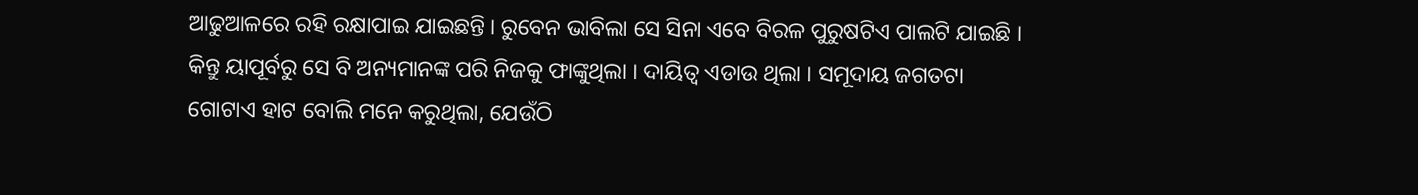ଆଢୁଆଳରେ ରହି ରକ୍ଷାପାଇ ଯାଇଛନ୍ତି । ରୁବେନ ଭାବିଲା ସେ ସିନା ଏବେ ବିରଳ ପୁରୁଷଟିଏ ପାଲଟି ଯାଇଛି । କିନ୍ତୁ ୟାପୂର୍ବରୁ ସେ ବି ଅନ୍ୟମାନଙ୍କ ପରି ନିଜକୁ ଫାଙ୍କୁଥିଲା । ଦାୟିତ୍ୱ ଏଡାଉ ଥିଲା । ସମୂଦାୟ ଜଗତଟା ଗୋଟାଏ ହାଟ ବୋଲି ମନେ କରୁଥିଲା, ଯେଉଁଠି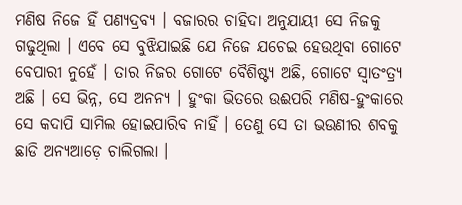ମଣିଷ ନିଜେ ହିଁ ପଣ୍ୟଦ୍ରବ୍ୟ । ବଜାରର ଚାହିଦା ଅନୁଯାୟୀ ସେ ନିଜକୁ ଗଢୁଥିଲା । ଏବେ ସେ ବୁଝିଯାଇଛି ଯେ ନିଜେ ଯଚେଇ ହେଉଥିବା ଗୋଟେ ବେପାରୀ ନୁହେଁ । ତାର ନିଜର ଗୋଟେ ବୈଶିଷ୍ଟ୍ୟ ଅଛି, ଗୋଟେ ସ୍ୱାତଂତ୍ର୍ୟ ଅଛି । ସେ ଭିନ୍ନ, ସେ ଅନନ୍ୟ । ହୁଂକା ଭିତରେ ଉଈପରି ମଣିଷ-ହୁଂକାରେ ସେ କଦାପି ସାମିଲ ହୋଇପାରିବ ନାହିଁ । ତେଣୁ ସେ ତା ଭଉଣୀର ଶବକୁ ଛାଡି ଅନ୍ୟଆଡ଼େ ଚାଲିଗଲା ।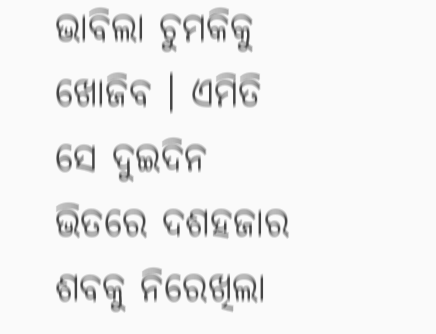ଭାବିଲା ଚୁମକିକୁ ଖୋଜିବ । ଏମିତି ସେ ଦୁଇଦିନ ଭିତରେ ଦଶହଜାର ଶବକୁ ନିରେଖିଲା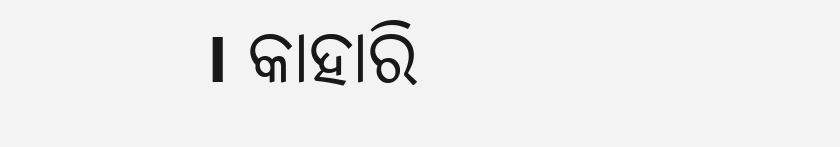। କାହାରି